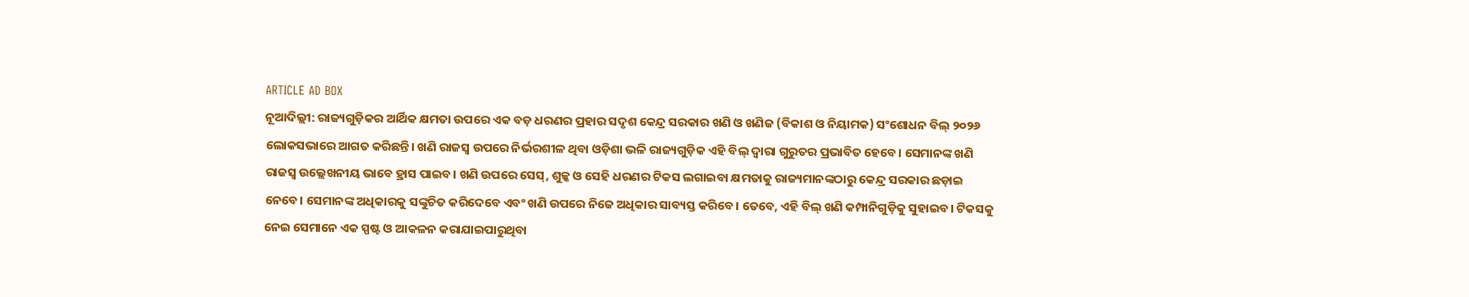ARTICLE AD BOX
ନୂଆଦିଲ୍ଲୀ: ରାଜ୍ୟଗୁଡ଼ିକର ଆର୍ଥିକ କ୍ଷମତା ଉପରେ ଏକ ବଡ଼ ଧରଣର ପ୍ରହାର ସଦୃଶ କେନ୍ଦ୍ର ସରକାର ଖଣି ଓ ଖଣିଜ (ବିକାଶ ଓ ନିୟାମକ) ସଂଶୋଧନ ବିଲ୍ ୨୦୨୬ ଲୋକସଭାରେ ଆଗତ କରିଛନ୍ତି। ଖଣି ରାଜସ୍ବ ଉପରେ ନିର୍ଭରଶୀଳ ଥିବା ଓଡ଼ିଶା ଭଳି ରାଜ୍ୟଗୁଡ଼ିକ ଏହି ବିଲ୍ ଦ୍ବାରା ଗୁରୁତର ପ୍ରଭାବିତ ହେବେ। ସେମାନଙ୍କ ଖଣି ରାଜସ୍ବ ଉଲ୍ଲେଖନୀୟ ଭାବେ ହ୍ରାସ ପାଇବ। ଖଣି ଉପରେ ସେସ୍, ଶୁଳ୍କ ଓ ସେହି ଧରଣର ଟିକସ ଲଗାଇବା କ୍ଷମତାକୁ ରାଜ୍ୟମାନଙ୍କଠାରୁ କେନ୍ଦ୍ର ସରକାର ଛଡ଼ାଇ ନେବେ। ସେମାନଙ୍କ ଅଧିକାରକୁ ସଙ୍କୁଚିତ କରିଦେବେ ଏବଂ ଖଣି ଉପରେ ନିଜେ ଅଧିକାର ସାବ୍ୟସ୍ତ କରିବେ। ତେବେ, ଏହି ବିଲ୍ ଖଣି କମ୍ପାନିଗୁଡ଼ିକୁ ସୁହାଇବ। ଟିକସକୁ ନେଇ ସେମାନେ ଏକ ସ୍ପଷ୍ଟ ଓ ଆକଳନ କରାଯାଇପାରୁଥିବା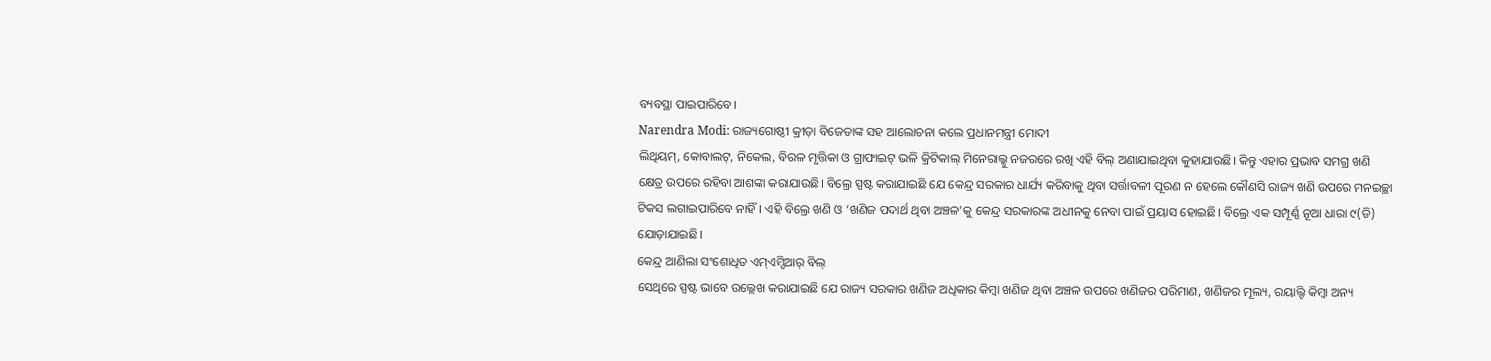ବ୍ୟବସ୍ଥା ପାଇପାରିବେ।
Narendra Modi: ରାଜ୍ୟଗୋଷ୍ଠୀ କ୍ରୀଡ଼ା ବିଜେତାଙ୍କ ସହ ଆଲୋଚନା କଲେ ପ୍ରଧାନମନ୍ତ୍ରୀ ମୋଦୀ
ଲିଥିୟମ୍, କୋବାଲଟ୍, ନିକେଲ, ବିରଳ ମୃତ୍ତିକା ଓ ଗ୍ରାଫାଇଟ୍ ଭଳି କ୍ରିଟିକାଲ୍ ମିନେରାଲ୍କୁ ନଜରରେ ରଖି ଏହି ବିଲ୍ ଅଣାଯାଇଥିବା କୁହାଯାଉଛି। କିନ୍ତୁ ଏହାର ପ୍ରଭାବ ସମଗ୍ର ଖଣି କ୍ଷେତ୍ର ଉପରେ ରହିବା ଆଶଙ୍କା କରାଯାଉଛି। ବିଲ୍ରେ ସ୍ପଷ୍ଟ କରାଯାଇଛି ଯେ କେନ୍ଦ୍ର ସରକାର ଧାର୍ଯ୍ୟ କରିବାକୁ ଥିବା ସର୍ତ୍ତାବଳୀ ପୂରଣ ନ ହେଲେ କୌଣସି ରାଜ୍ୟ ଖଣି ଉପରେ ମନଇଚ୍ଛା ଟିକସ ଲଗାଇପାରିବେ ନାହିଁ। ଏହି ବିଲ୍ରେ ଖଣି ଓ ‘ଖଣିଜ ପଦାର୍ଥ ଥିବା ଅଞ୍ଚଳ’କୁ କେନ୍ଦ୍ର ସରକାରଙ୍କ ଅଧୀନକୁ ନେବା ପାଇଁ ପ୍ରୟାସ ହୋଇଛି। ବିଲ୍ରେ ଏକ ସମ୍ପୂର୍ଣ୍ଣ ନୂଆ ଧାରା ୯(ଡି) ଯୋଡ଼ାଯାଇଛି।
କେନ୍ଦ୍ର ଆଣିଲା ସଂଶୋଧିତ ଏମ୍ଏମ୍ଡିଆର୍ ବିଲ୍
ସେଥିରେ ସ୍ପଷ୍ଟ ଭାବେ ଉଲ୍ଲେଖ କରାଯାଇଛି ଯେ ରାଜ୍ୟ ସରକାର ଖଣିଜ ଅଧିକାର କିମ୍ବା ଖଣିଜ ଥିବା ଅଞ୍ଚଳ ଉପରେ ଖଣିଜର ପରିମାଣ, ଖଣିଜର ମୂଲ୍ୟ, ରୟାଲ୍ଟି କିମ୍ବା ଅନ୍ୟ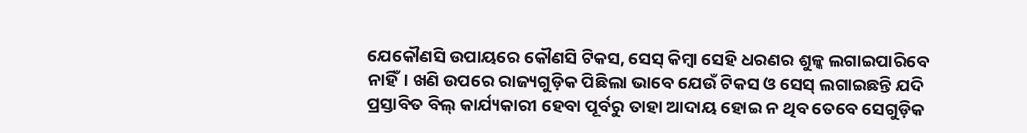ଯେକୌଣସି ଉପାୟରେ କୌଣସି ଟିକସ, ସେସ୍ କିମ୍ବା ସେହି ଧରଣର ଶୁଳ୍କ ଲଗାଇପାରିବେ ନାହିଁ। ଖଣି ଉପରେ ରାଜ୍ୟଗୁଡ଼ିକ ପିଛିଲା ଭାବେ ଯେଉଁ ଟିକସ ଓ ସେସ୍ ଲଗାଇଛନ୍ତି ଯଦି ପ୍ରସ୍ତାବିତ ବିଲ୍ କାର୍ଯ୍ୟକାରୀ ହେବା ପୂର୍ବରୁ ତାହା ଆଦାୟ ହୋଇ ନ ଥିବ ତେବେ ସେଗୁଡ଼ିକ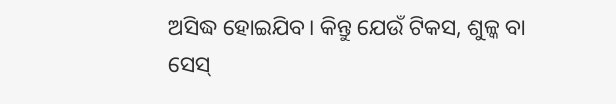ଅସିଦ୍ଧ ହୋଇଯିବ। କିନ୍ତୁ ଯେଉଁ ଟିକସ, ଶୁଳ୍କ ବା ସେସ୍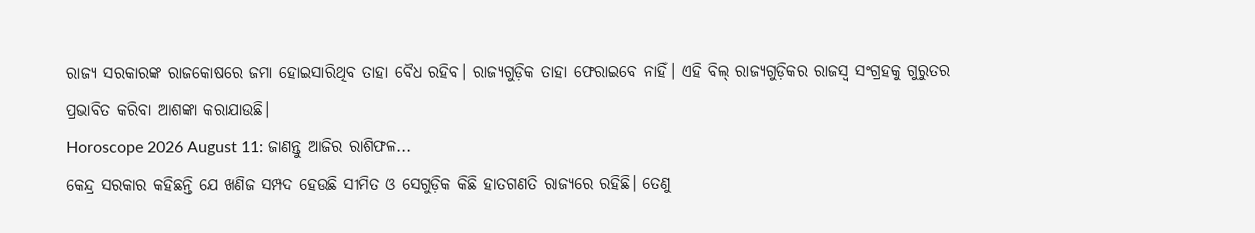ରାଜ୍ୟ ସରକାରଙ୍କ ରାଜକୋଷରେ ଜମା ହୋଇସାରିଥିବ ତାହା ବୈଧ ରହିବ। ରାଜ୍ୟଗୁଡ଼ିକ ତାହା ଫେରାଇବେ ନାହିଁ। ଏହି ବିଲ୍ ରାଜ୍ୟଗୁଡ଼ିକର ରାଜସ୍ବ ସଂଗ୍ରହକୁ ଗୁରୁତର ପ୍ରଭାବିତ କରିବା ଆଶଙ୍କା କରାଯାଉଛି।
Horoscope 2026 August 11: ଜାଣନ୍ତୁ ଆଜିର ରାଶିଫଳ...
କେନ୍ଦ୍ର ସରକାର କହିଛନ୍ତି ଯେ ଖଣିଜ ସମ୍ପଦ ହେଉଛି ସୀମିତ ଓ ସେଗୁଡ଼ିକ କିଛି ହାତଗଣତି ରାଜ୍ୟରେ ରହିଛି। ତେଣୁ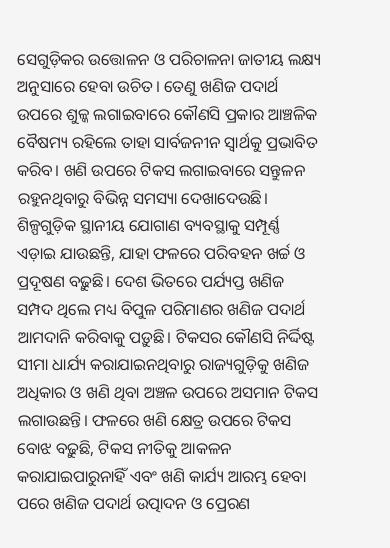ସେଗୁଡ଼ିକର ଉତ୍ତୋଳନ ଓ ପରିଚାଳନା ଜାତୀୟ ଲକ୍ଷ୍ୟ ଅନୁସାରେ ହେବା ଉଚିତ। ତେଣୁ ଖଣିଜ ପଦାର୍ଥ ଉପରେ ଶୁଳ୍କ ଲଗାଇବାରେ କୌଣସି ପ୍ରକାର ଆଞ୍ଚଳିକ ବୈଷମ୍ୟ ରହିଲେ ତାହା ସାର୍ବଜନୀନ ସ୍ବାର୍ଥକୁ ପ୍ରଭାବିତ କରିବ। ଖଣି ଉପରେ ଟିକସ ଲଗାଇବାରେ ସନ୍ତୁଳନ ରହୁନଥିବାରୁ ବିଭିନ୍ନ ସମସ୍ୟା ଦେଖାଦେଉଛି। ଶିଳ୍ପଗୁଡ଼ିକ ସ୍ଥାନୀୟ ଯୋଗାଣ ବ୍ୟବସ୍ଥାକୁ ସମ୍ପୂର୍ଣ୍ଣ ଏଡ଼ାଇ ଯାଉଛନ୍ତି, ଯାହା ଫଳରେ ପରିବହନ ଖର୍ଚ୍ଚ ଓ ପ୍ରଦୂଷଣ ବଢ଼ୁଛି। ଦେଶ ଭିତରେ ପର୍ଯ୍ୟପ୍ତ ଖଣିଜ ସମ୍ପଦ ଥିଲେ ମଧ୍ୟ ବିପୁଳ ପରିମାଣର ଖଣିଜ ପଦାର୍ଥ ଆମଦାନି କରିବାକୁ ପଡ଼ୁଛି। ଟିକସର କୌଣସି ନିର୍ଦ୍ଦିଷ୍ଟ ସୀମା ଧାର୍ଯ୍ୟ କରାଯାଇନଥିବାରୁ ରାଜ୍ୟଗୁଡ଼ିକୁ ଖଣିଜ ଅଧିକାର ଓ ଖଣି ଥିବା ଅଞ୍ଚଳ ଉପରେ ଅସମାନ ଟିକସ ଲଗାଉଛନ୍ତି। ଫଳରେ ଖଣି କ୍ଷେତ୍ର ଉପରେ ଟିକସ ବୋଝ ବଢ଼ୁଛି, ଟିକସ ନୀତିକୁ ଆକଳନ କରାଯାଇପାରୁନାହିଁ ଏବଂ ଖଣି କାର୍ଯ୍ୟ ଆରମ୍ଭ ହେବା ପରେ ଖଣିଜ ପଦାର୍ଥ ଉତ୍ପାଦନ ଓ ପ୍ରେରଣ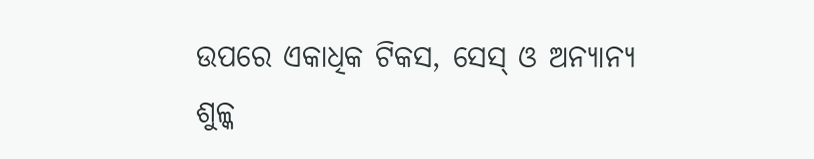ଉପରେ ଏକାଧିକ ଟିକସ, ସେସ୍ ଓ ଅନ୍ୟାନ୍ୟ ଶୁଳ୍କ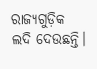ରାଜ୍ୟଗୁଡ଼ିକ ଲଦି ଦେଉଛନ୍ତି।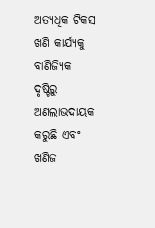ଅତ୍ୟଧିକ ଟିକସ ଖଣି କାର୍ଯ୍ୟକୁ ବାଣିଜ୍ୟିକ ଦୃଷ୍ଟିରୁ ଅଣଲାଭଦାୟକ କରୁଛି ଏବଂ ଖଣିଜ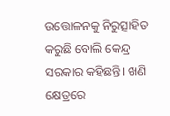ଉତ୍ତୋଳନକୁ ନିରୁତ୍ସାହିତ କରୁଛି ବୋଲି କେନ୍ଦ୍ର ସରକାର କହିଛନ୍ତି। ଖଣି କ୍ଷେତ୍ରରେ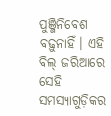ପୁଞ୍ଜିନିବେଶ ବଢ଼ୁନାହିଁ। ଏହି ବିଲ୍ ଜରିଆରେ ସେହି ସମସ୍ୟାଗୁଡ଼ିକର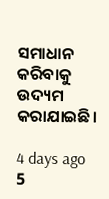ସମାଧାନ କରିବାକୁ ଉଦ୍ୟମ କରାଯାଇଛି।

4 days ago
5